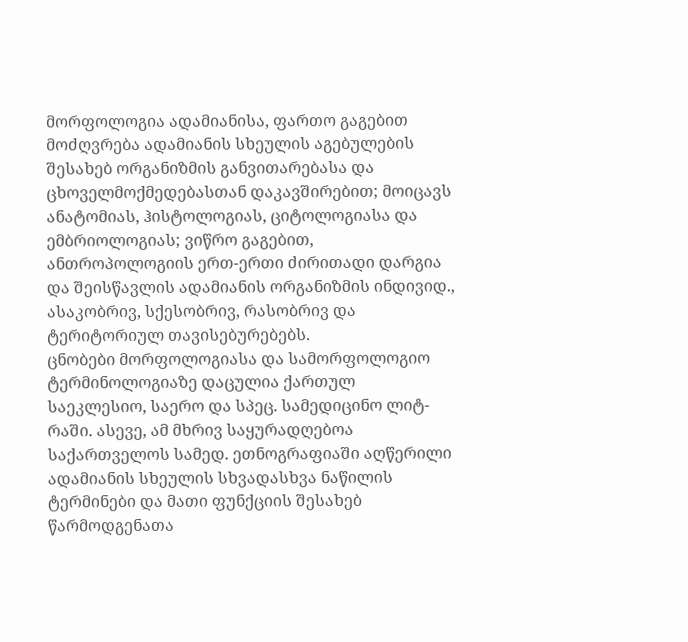მორფოლოგია ადამიანისა, ფართო გაგებით მოძღვრება ადამიანის სხეულის აგებულების შესახებ ორგანიზმის განვითარებასა და ცხოველმოქმედებასთან დაკავშირებით; მოიცავს ანატომიას, ჰისტოლოგიას, ციტოლოგიასა და ემბრიოლოგიას; ვიწრო გაგებით, ანთროპოლოგიის ერთ-ერთი ძირითადი დარგია და შეისწავლის ადამიანის ორგანიზმის ინდივიდ., ასაკობრივ, სქესობრივ, რასობრივ და ტერიტორიულ თავისებურებებს.
ცნობები მორფოლოგიასა და სამორფოლოგიო ტერმინოლოგიაზე დაცულია ქართულ საეკლესიო, საერო და სპეც. სამედიცინო ლიტ-რაში. ასევე, ამ მხრივ საყურადღებოა საქართველოს სამედ. ეთნოგრაფიაში აღწერილი ადამიანის სხეულის სხვადასხვა ნაწილის ტერმინები და მათი ფუნქციის შესახებ წარმოდგენათა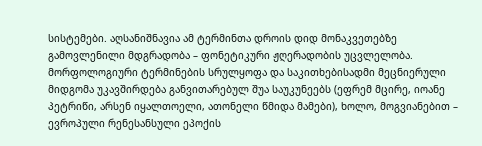სისტემები. აღსანიშნავია ამ ტერმინთა დროის დიდ მონაკვეთებზე გამოვლენილი მდგრადობა – ფონეტიკური ჟღერადობის უცვლელობა. მორფოლოგიური ტერმინების სრულყოფა და საკითხებისადმი მეცნიერული მიდგომა უკავშირდება განვითარებულ შუა საუკუნეებს (ეფრემ მცირე, იოანე პეტრიწი, არსენ იყალთოელი, ათონელი წმიდა მამები), ხოლო, მოგვიანებით – ევროპული რენესანსული ეპოქის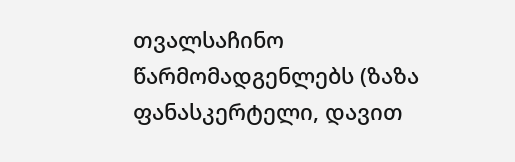თვალსაჩინო წარმომადგენლებს (ზაზა ფანასკერტელი, დავით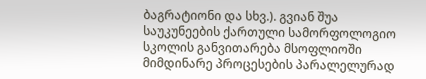ბაგრატიონი და სხვ.). გვიან შუა საუკუნეების ქართული სამორფოლოგიო სკოლის განვითარება მსოფლიოში მიმდინარე პროცესების პარალელურად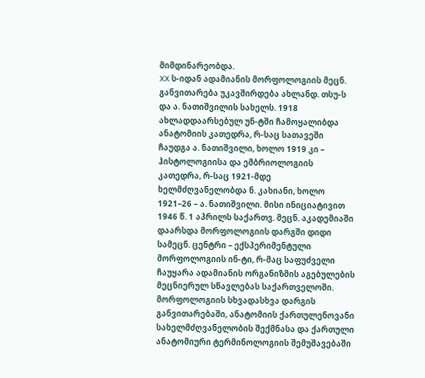მიმდინარეობდა.
XX ს-იდან ადამიანის მორფოლოგიის მეცნ. განვითარება უკავშირდება ახლანდ. თსუ-ს და ა. ნათიშვილის სახელს. 1918 ახლადდაარსებულ უნ-ტში ჩამოყალიბდა ანატომიის კათედრა, რ-საც სათავეში ჩაუდგა ა. ნათიშვილი, ხოლო 1919 კი – ჰისტოლოგიისა და ემბრიოლოგიის კათედრა, რ-საც 1921-მდე ხელმძღვანელობდა ნ. კახიანი, ხოლო 1921–26 – ა. ნათიშვილი. მისი ინიციატივით 1946 წ. 1 აპრილს საქართვ. მეცნ. აკადემიაში დაარსდა მორფოლოგიის დარგში დიდი სამეცნ. ცენტრი – ექსპერიმენტული მორფოლოგიის ინ-ტი, რ-მაც საფუძველი ჩაუყარა ადამიანის ორგანიზმის აგებულების მეცნიერულ სწავლებას საქართველოში. მორფოლოგიის სხვადასხვა დარგის განვითარებაში, ანატომიის ქართულენოვანი სახელმძღვანელობის შექმნასა და ქართული ანატომიური ტერმინოლოგიის შემუშავებაში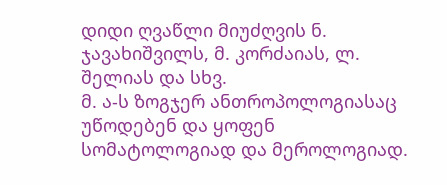დიდი ღვაწლი მიუძღვის ნ. ჯავახიშვილს, მ. კორძაიას, ლ. შელიას და სხვ.
მ. ა-ს ზოგჯერ ანთროპოლოგიასაც უწოდებენ და ყოფენ სომატოლოგიად და მეროლოგიად.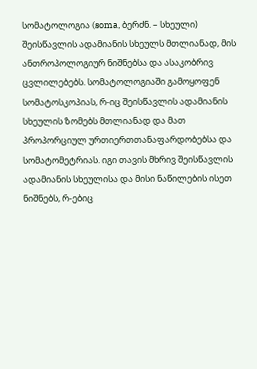სომატოლოგია (soma, ბერძნ. – სხეული) შეისწავლის ადამიანის სხეულს მთლიანად, მის ანთროპოლოგიურ ნიშნებსა და ასაკობრივ ცვლილებებს. სომატოლოგიაში გამოყოფენ სომატოსკოპიას, რ-იც შეისწავლის ადამიანის სხეულის ზომებს მთლიანად და მათ პროპორციულ ურთიერთთანაფარდობებსა და სომატომეტრიას. იგი თავის მხრივ შეისწავლის ადამიანის სხეულისა და მისი ნაწილების ისეთ ნიშნებს, რ-ებიც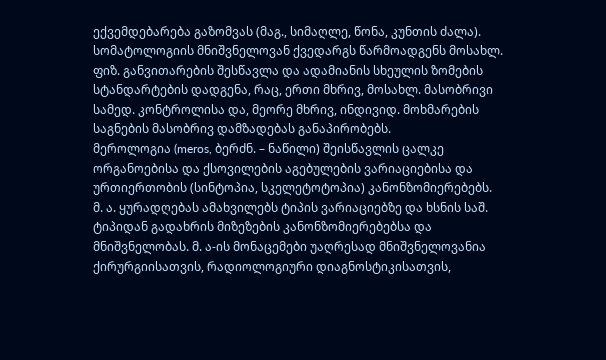ექვემდებარება გაზომვას (მაგ., სიმაღლე, წონა, კუნთის ძალა). სომატოლოგიის მნიშვნელოვან ქვედარგს წარმოადგენს მოსახლ. ფიზ. განვითარების შესწავლა და ადამიანის სხეულის ზომების სტანდარტების დადგენა, რაც, ერთი მხრივ, მოსახლ. მასობრივი სამედ. კონტროლისა და, მეორე მხრივ, ინდივიდ. მოხმარების საგნების მასობრივ დამზადებას განაპირობებს.
მეროლოგია (meros, ბერძნ. – ნაწილი) შეისწავლის ცალკე ორგანოებისა და ქსოვილების აგებულების ვარიაციებისა და ურთიერთობის (სინტოპია, სკელეტოტოპია) კანონზომიერებებს.
მ. ა. ყურადღებას ამახვილებს ტიპის ვარიაციებზე და ხსნის საშ. ტიპიდან გადახრის მიზეზების კანონზომიერებებსა და მნიშვნელობას. მ. ა-ის მონაცემები უაღრესად მნიშვნელოვანია ქირურგიისათვის, რადიოლოგიური დიაგნოსტიკისათვის,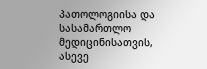პათოლოგიისა და სასამართლო მედიცინისათვის, ასევე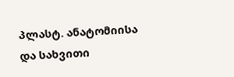პლასტ. ანატომიისა და სახვითი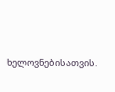ხელოვნებისათვის.